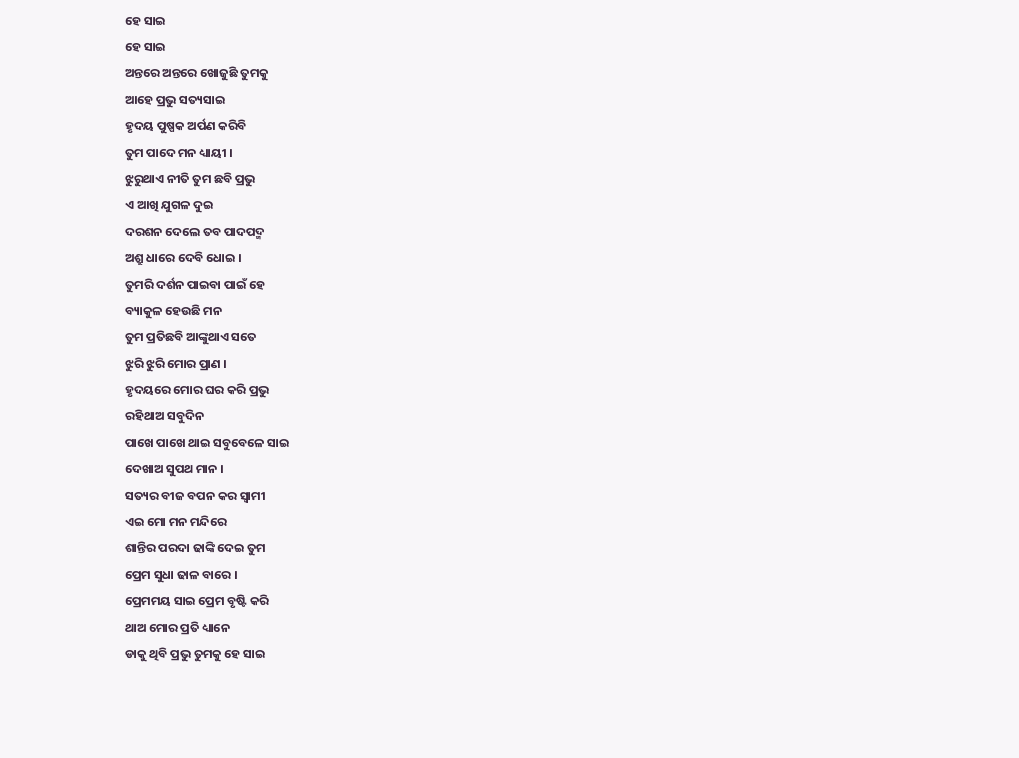ହେ ସାଇ
ହେ ସାଇ
ଅନ୍ତରେ ଅନ୍ତରେ ଖୋଜୁଛି ତୁମକୁ
ଆହେ ପ୍ରଭୁ ସତ୍ୟସାଇ
ହୃଦୟ ପୁଷ୍ପକ ଅର୍ପଣ କରିବି
ତୁମ ପାଦେ ମନ ଧ୍ୟାୟୀ ।
ଝୁରୁଥାଏ ନୀତି ତୁମ ଛବି ପ୍ରଭୁ
ଏ ଆଖି ଯୁଗଳ ଦୁଇ
ଦରଶନ ଦେଲେ ତବ ପାଦପଦ୍ମ
ଅଶ୍ରୁ ଧାରେ ଦେବି ଧୋଇ ।
ତୁମରି ଦର୍ଶନ ପାଇବା ପାଇଁ ହେ
ବ୍ୟାକୁଳ ହେଉଛି ମନ
ତୁମ ପ୍ରତିଛବି ଆଙ୍କୁଥାଏ ସତେ
ଝୁରି ଝୁରି ମୋର ପ୍ରାଣ ।
ହୃଦୟରେ ମୋର ଘର କରି ପ୍ରଭୁ
ରହିଥାଅ ସବୁଦିନ
ପାଖେ ପାଖେ ଥାଇ ସବୁବେଳେ ସାଇ
ଦେଖାଅ ସୁପଥ ମାନ ।
ସତ୍ୟର ବୀଜ ବପନ କର ସ୍ଵାମୀ
ଏଇ ମୋ ମନ ମନ୍ଦିରେ
ଶାନ୍ତିର ପରଦା ଢାଙ୍କି ଦେଇ ତୁମ
ପ୍ରେମ ସୁଧା ଢାଳ ବାରେ ।
ପ୍ରେମମୟ ସାଇ ପ୍ରେମ ବୃଷ୍ଟି କରି
ଥାଅ ମୋର ପ୍ରତି ଧ୍ୟାନେ
ଡାକୁ ଥିବି ପ୍ରଭୁ ତୁମକୁ ହେ ସାଇ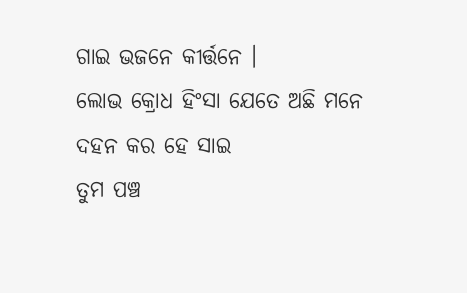ଗାଇ ଭଜନେ କୀର୍ତ୍ତନେ ।
ଲୋଭ କ୍ରୋଧ ହିଂସା ଯେତେ ଅଛି ମନେ
ଦହନ କର ହେ ସାଇ
ତୁମ ପଞ୍ଚ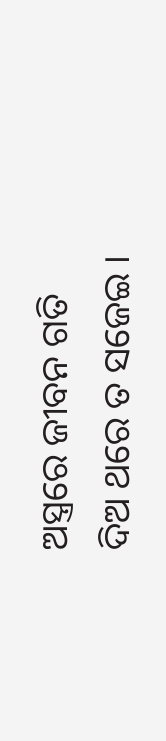ଅସ୍ତ୍ରରେ ଜୀବନ ଗତି
ଦିଅ ଥରେ ତ ସଜେଇ ।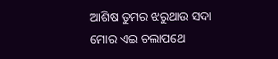ଆଶିଷ ତୁମର ଝରୁଥାଉ ସଦା
ମୋର ଏଇ ଚଲାପଥେ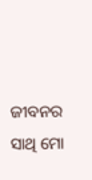ଜୀବନର ସାଥି ମୋ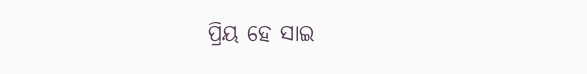ପ୍ରିୟ ହେ ସାଇ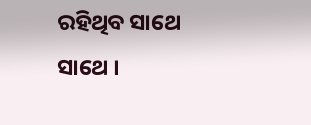ରହିଥିବ ସାଥେ ସାଥେ ।